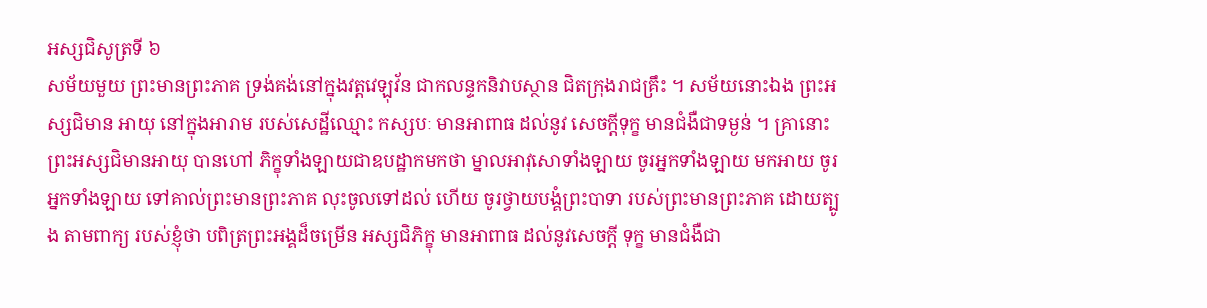អស្សជិសូត្រទី ៦
សម័យមួយ ព្រះមានព្រះភាគ ទ្រង់គង់នៅក្នុងវត្តវេឡុវ័ន ជាកលន្ទកនិវាបស្ថាន ជិតក្រុងរាជគ្រឹះ ។ សម័យនោះឯង ព្រះអស្សជិមាន អាយុ នៅក្នុងអារាម របស់សេដ្ឋីឈ្មោះ កស្សបៈ មានអាពាធ ដល់នូវ សេចក្តីទុក្ខ មានជំងឺជាទម្ងន់ ។ គ្រានោះ ព្រះអស្សជិមានអាយុ បានហៅ ភិក្ខុទាំងឡាយជាឧបដ្ឋាកមកថា ម្នាលអាវុសោទាំងឡាយ ចូរអ្នកទាំងឡាយ មកអាយ ចូរអ្នកទាំងឡាយ ទៅគាល់ព្រះមានព្រះភាគ លុះចូលទៅដល់ ហើយ ចូរថ្វាយបង្គំព្រះបាទា របស់ព្រះមានព្រះភាគ ដោយត្បូង តាមពាក្យ របស់ខ្ញុំថា បពិត្រព្រះអង្គដ៏ចម្រើន អស្សជិភិក្ខុ មានអាពាធ ដល់នូវសេចក្តី ទុក្ខ មានជំងឺជា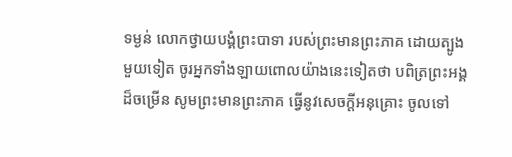ទម្ងន់ លោកថ្វាយបង្គំព្រះបាទា របស់ព្រះមានព្រះភាគ ដោយត្បូង មួយទៀត ចូរអ្នកទាំងឡាយពោលយ៉ាងនេះទៀតថា បពិត្រព្រះអង្គ ដ៏ចម្រើន សូមព្រះមានព្រះភាគ ធ្វើនូវសេចក្តីអនុគ្រោះ ចូលទៅ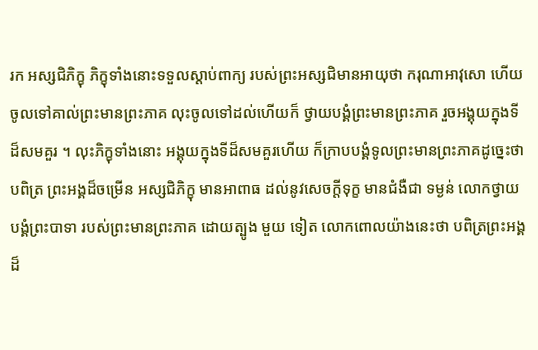រក អស្សជិភិក្ខុ ភិក្ខុទាំងនោះទទួលស្តាប់ពាក្យ របស់ព្រះអស្សជិមានអាយុថា ករុណាអាវុសោ ហើយចូលទៅគាល់ព្រះមានព្រះភាគ លុះចូលទៅដល់ហើយក៏ ថ្វាយបង្គំព្រះមានព្រះភាគ រួចអង្គុយក្នុងទីដ៏សមគួរ ។ លុះភិក្ខុទាំងនោះ អង្គុយក្នុងទីដ៏សមគួរហើយ ក៏ក្រាបបង្គំទូលព្រះមានព្រះភាគដូច្នេះថា បពិត្រ ព្រះអង្គដ៏ចម្រើន អស្សជិភិក្ខុ មានអាពាធ ដល់នូវសេចក្តីទុក្ខ មានជំងឺជា ទម្ងន់ លោកថ្វាយបង្គំព្រះបាទា របស់ព្រះមានព្រះភាគ ដោយត្បូង មួយ ទៀត លោកពោលយ៉ាងនេះថា បពិត្រព្រះអង្គដ៏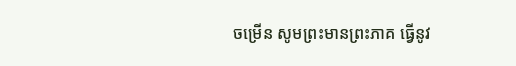ចម្រើន សូមព្រះមានព្រះភាគ ធ្វើនូវ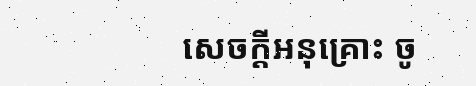សេចក្តីអនុគ្រោះ ចូ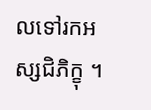លទៅរកអស្សជិភិក្ខុ ។